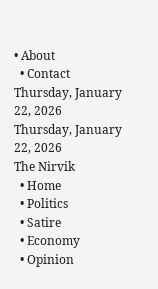• About
  • Contact
Thursday, January 22, 2026
Thursday, January 22, 2026
The Nirvik
  • Home
  • Politics
  • Satire
  • Economy
  • Opinion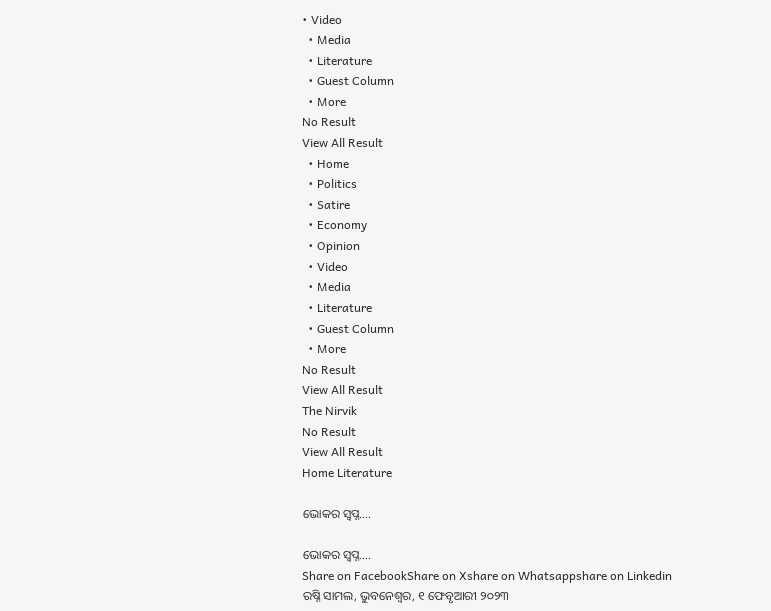• Video
  • Media
  • Literature
  • Guest Column
  • More
No Result
View All Result
  • Home
  • Politics
  • Satire
  • Economy
  • Opinion
  • Video
  • Media
  • Literature
  • Guest Column
  • More
No Result
View All Result
The Nirvik
No Result
View All Result
Home Literature

ଭୋକର ସ୍ୱପ୍ନ….

ଭୋକର ସ୍ୱପ୍ନ….
Share on FacebookShare on Xshare on Whatsappshare on Linkedin
ରଷ୍ନି ସାମଲ, ଭୁବନେଶ୍ଵର, ୧ ଫେବୃଆରୀ ୨୦୨୩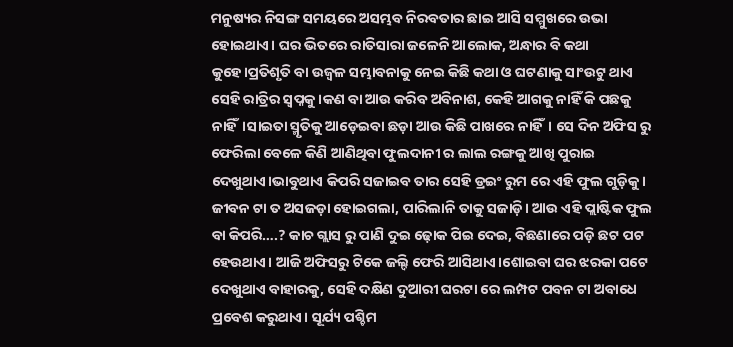ମନୁଷ୍ୟର ନିସଙ୍ଗ ସମୟରେ ଅସମ୍ଭବ ନିରବତାର ଛାଇ ଆସି ସମ୍ମୁଖରେ ଉଭା ହୋଇଥାଏ। ଘର ଭିତରେ ରାତିସାରା ଜଳେନି ଆଲୋକ, ଅନ୍ଧାର ବି କଥା କୁହେ।ପ୍ରତିଶୃତି ବା ଉଜ୍ଵଳ ସମ୍ଭାବନାକୁ ନେଇ କିଛି କଥା ଓ ଘଟଣାକୁ ସାଂଉଟୁ ଥାଏ ସେହି ରାତ୍ରିର ସ୍ୱପ୍ନକୁ।କଣ ବା ଆଉ କରିବ ଅବିନାଶ, କେହି ଆଗକୁ ନାହିଁ କି ପଛକୁ ନାହିଁ।ସାଇତା ସ୍ମୃତିକୁ ଆଡ଼େଇବା ଛଡ଼ା ଆଉ କିଛି ପାଖରେ ନାହିଁ। ସେ ଦିନ ଅଫିସ ରୁ ଫେରିଲା ବେଳେ କିଣି ଆଣିଥିବା ଫୁଲଦାନୀ ର ଲାଲ ରଙ୍ଗକୁ ଆଖି ପୁରାଇ ଦେଖୁଥାଏ।ଭାବୁଥାଏ କିପରି ସଜାଇବ ତାର ସେହି ଡ୍ରଇଂ ରୁମ ରେ ଏହି ଫୁଲ ଗୁଡ଼ିକୁ। ଜୀବନ ଟା ତ ଅସଜଡ଼ା ହୋଇଗଲା, ପାରିଲାନି ତାକୁ ସଜାଡ଼ି। ଆଉ ଏହି ପ୍ଲାଷ୍ଟିକ ଫୁଲ ବା କିପରି….? କାଚ ଗ୍ଲାସ ରୁ ପାଣି ଦୁଇ ଢ଼ୋକ ପିଇ ଦେଇ, ବିଛଣାରେ ପଡ଼ି ଛଟ ପଟ ହେଉଥାଏ। ଆଜି ଅଫିସରୁ ଟିକେ ଜଲ୍ଦି ଫେରି ଆସିଥାଏ।ଶୋଇବା ଘର ଝରକା ପଟେ ଦେଖୁଥାଏ ବାହାରକୁ, ସେହି ଦକ୍ଷିଣ ଦୁଆରୀ ଘରଟା ରେ ଲମ୍ପଟ ପବନ ଟା ଅବାଧେ ପ୍ରବେଶ କରୁଥାଏ। ସୂର୍ଯ୍ୟ ପଶ୍ଚିମ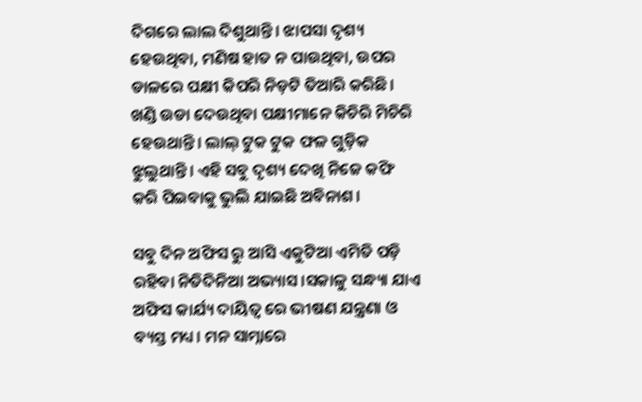ଦିଗରେ ଲାଲ ଦିଶୁଥାନ୍ତି। ଝାପସା ଦୃଶ୍ୟ ହେଉଥିବା, ମଣିଷ ହାତ ନ ପାଉଥିବା, ଉପର ଡାଳରେ ପକ୍ଷୀ କିପରି ନିଡ଼ଟି ତିଆରି କରିଛି। ଖଣ୍ଡି ଉଡା ଦେଉଥିବା ପକ୍ଷୀମାନେ କିଚିରି ମିଚିରି ହେଉଥାନ୍ତି। ଲାଲ୍ ଟୁକ ଟୁକ ଫଳ ଗୁଡ଼ିକ ଝୁଲୁଥାନ୍ତି। ଏହି ସବୁ ଦୃଶ୍ୟ ଦେଖି ନିଜେ କଫି କରି ପିଇବାକୁ ଭୁଲି ଯାଇଛି ଅବିନାଶ।

ସବୁ ଦିନ ଅଫିସ ରୁ ଆସି ଏକୁଟିଆ ଏମିତି ପଡ଼ି ରହିବା ନିତିଦିନିଆ ଅଭ୍ୟାସ।ସକାଳୁ ସନ୍ଧ୍ୟା ଯାଏ ଅଫିସ କାର୍ଯ୍ୟ ଦାୟିତ୍ୱ ରେ ଭୀଷଣ ଯନ୍ତ୍ରଣା ଓ ବ୍ୟସ୍ତ ମଧ୍ୟ। ମନ ସାମ୍ନାରେ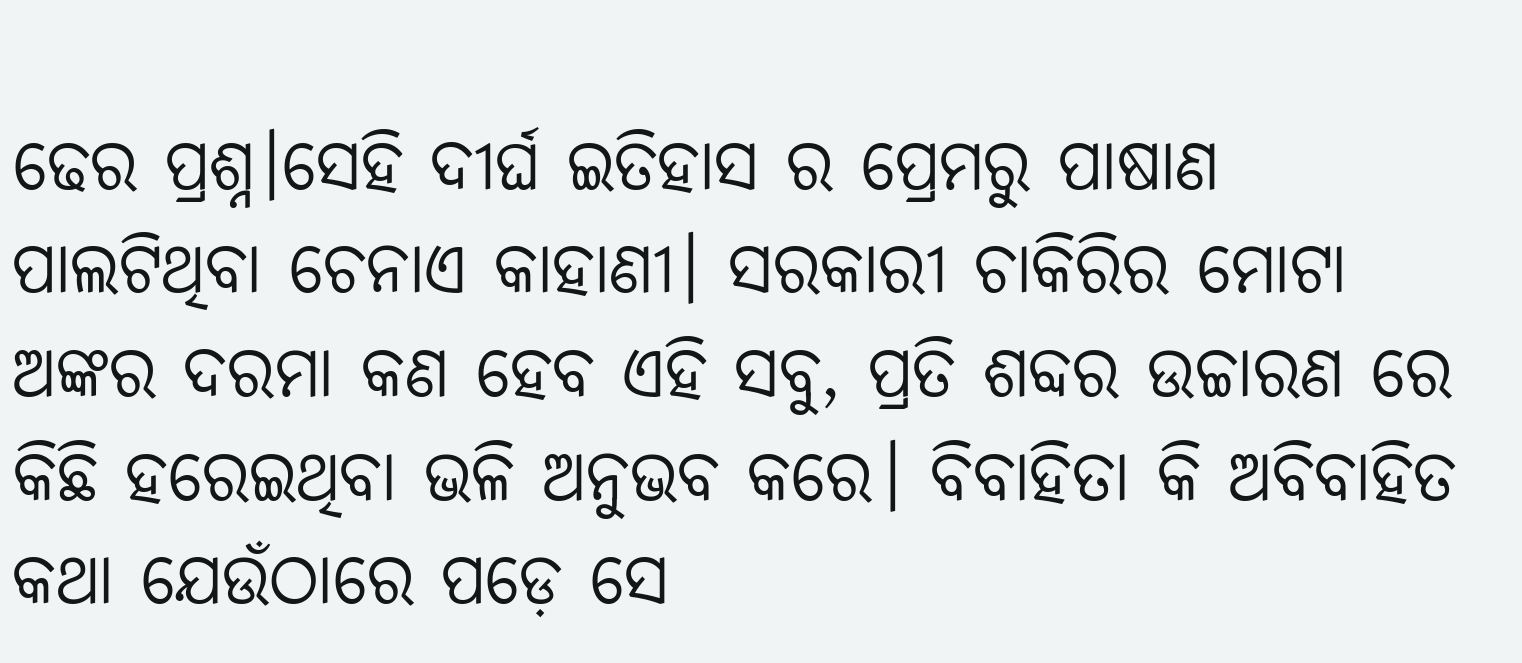ଢେର ପ୍ରଶ୍ନ।ସେହି ଦୀର୍ଘ ଇତିହାସ ର ପ୍ରେମରୁ ପାଷାଣ ପାଲଟିଥିବା ଚେନାଏ କାହାଣୀ। ସରକାରୀ ଚାକିରିର ମୋଟା ଅଙ୍କର ଦରମା କଣ ହେବ ଏହି ସବୁ, ପ୍ରତି ଶବ୍ଦର ଉଚ୍ଚାରଣ ରେ କିଛି ହରେଇଥିବା ଭଳି ଅନୁଭବ କରେ। ବିବାହିତା କି ଅବିବାହିତ କଥା ଯେଉଁଠାରେ ପଡ଼େ ସେ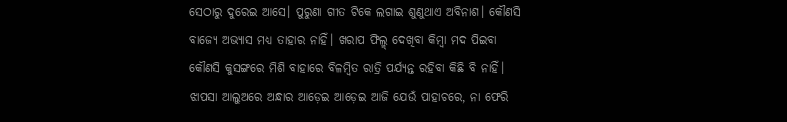ସେଠାରୁ ଦୁରେଇ ଆସେ। ପୁରୁଣା ଗୀତ ଟିକେ ଲଗାଇ ଶୁଣୁଥାଏ ଅବିନାଶ। କୌଣସି ବାଜ୍ୟେ ଅଭ୍ୟାସ ମଧ୍ୟ ତାହାର ନାହିଁ। ଖରାପ ଫିଲ୍ମ୍ ଦେଖିବା କିମ୍ବା ମଦ ପିଇବା କୌଣସି କୁସଙ୍ଗରେ ମିଶି ବାହାରେ ବିଳମ୍ବିତ ରାତ୍ରି ପର୍ଯ୍ୟନ୍ତ ରହିବା କିଛି ବି ନାହିଁ। ଝାପସା ଆଲୁଅରେ ଅନ୍ଧାର ଆଡ଼େଇ ଆଡ଼େଇ ଆଜି ଯେଉଁ ପାହାଚରେ, ନା ଫେରି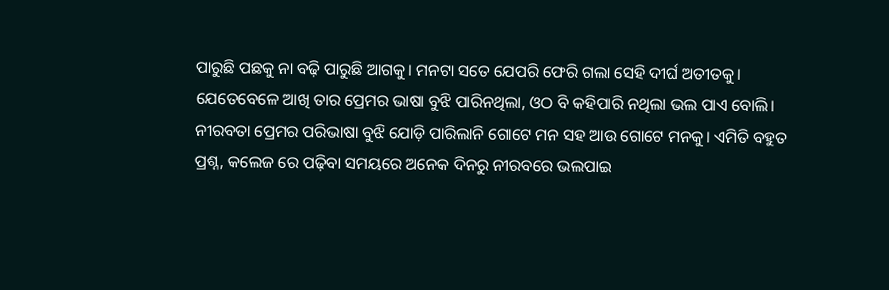ପାରୁଛି ପଛକୁ ନା ବଢ଼ି ପାରୁଛି ଆଗକୁ। ମନଟା ସତେ ଯେପରି ଫେରି ଗଲା ସେହି ଦୀର୍ଘ ଅତୀତକୁ। ଯେତେବେଳେ ଆଖି ତାର ପ୍ରେମର ଭାଷା ବୁଝି ପାରିନଥିଲା, ଓଠ ବି କହିପାରି ନଥିଲା ଭଲ ପାଏ ବୋଲି। ନୀରବତା ପ୍ରେମର ପରିଭାଷା ବୁଝି ଯୋଡ଼ି ପାରିଲାନି ଗୋଟେ ମନ ସହ ଆଉ ଗୋଟେ ମନକୁ। ଏମିତି ବହୁତ ପ୍ରଶ୍ନ, କଲେଜ ରେ ପଢ଼ିବା ସମୟରେ ଅନେକ ଦିନରୁ ନୀରବରେ ଭଲପାଇ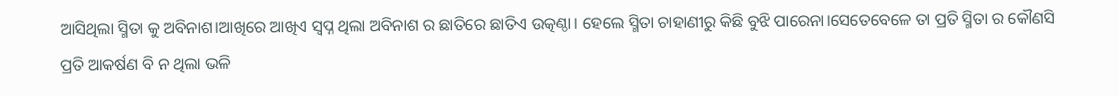ଆସିଥିଲା ସ୍ମିତା କୁ ଅବିନାଶ।ଆଖିରେ ଆଖିଏ ସ୍ବପ୍ନ ଥିଲା ଅବିନାଶ ର ଛାତିରେ ଛାତିଏ ଉତ୍କଣ୍ଠା। ହେଲେ ସ୍ମିତା ଚାହାଣୀରୁ କିଛି ବୁଝି ପାରେନା।ସେତେବେଳେ ତା ପ୍ରତି ସ୍ମିତା ର କୌଣସି ପ୍ରତି ଆକର୍ଷଣ ବି ନ ଥିଲା ଭଳି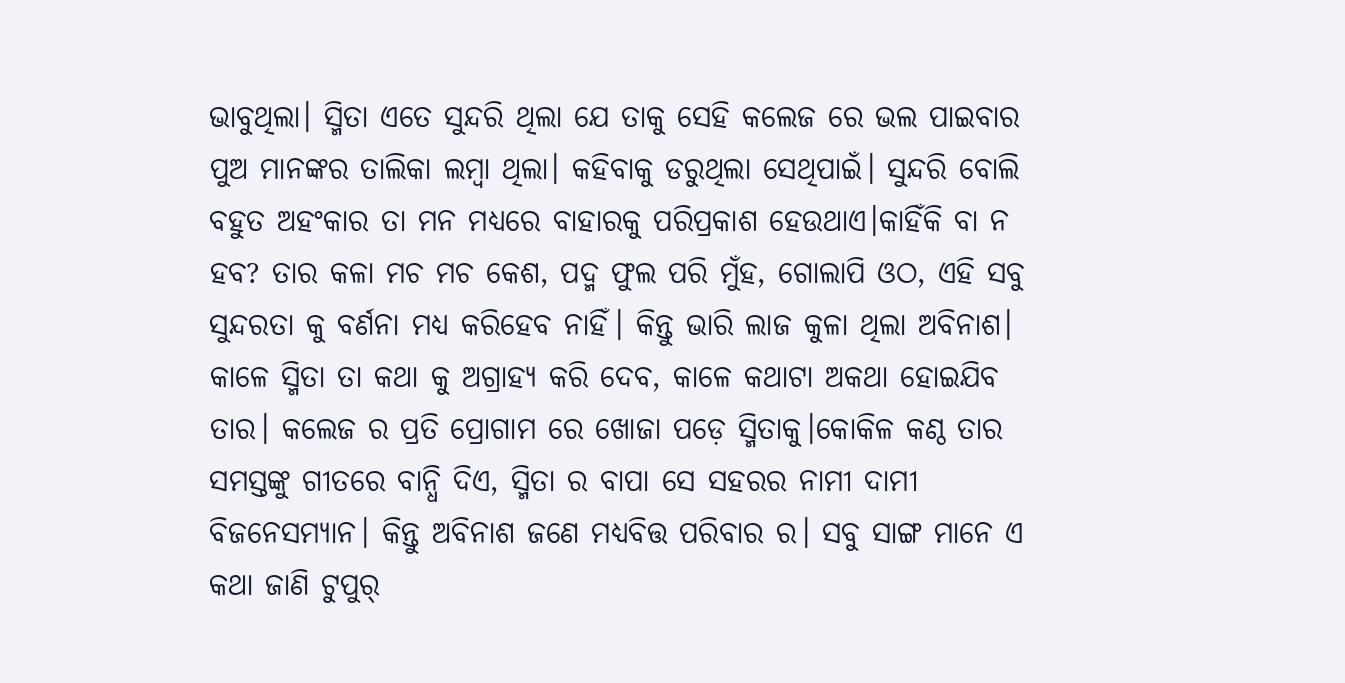ଭାବୁଥିଲା। ସ୍ମିତା ଏତେ ସୁନ୍ଦରି ଥିଲା ଯେ ତାକୁ ସେହି କଲେଜ ରେ ଭଲ ପାଇବାର ପୁଅ ମାନଙ୍କର ତାଲିକା ଲମ୍ବା ଥିଲା। କହିବାକୁ ଡରୁଥିଲା ସେଥିପାଇଁ। ସୁନ୍ଦରି ବୋଲି ବହୁତ ଅହଂକାର ତା ମନ ମଧ୍ୟରେ ବାହାରକୁ ପରିପ୍ରକାଶ ହେଉଥାଏ।କାହିଁକି ବା ନ ହବ? ତାର କଳା ମଚ ମଚ କେଶ, ପଦ୍ମ ଫୁଲ ପରି ମୁଁହ, ଗୋଲାପି ଓଠ, ଏହି ସବୁ ସୁନ୍ଦରତା କୁ ବର୍ଣନା ମଧ୍ୟ କରିହେବ ନାହିଁ। କିନ୍ତୁ ଭାରି ଲାଜ କୁଳା ଥିଲା ଅବିନାଶ। କାଳେ ସ୍ମିତା ତା କଥା କୁ ଅଗ୍ରାହ୍ୟ କରି ଦେବ, କାଳେ କଥାଟା ଅକଥା ହୋଇଯିବ ତାର। କଲେଜ ର ପ୍ରତି ପ୍ରୋଗାମ ରେ ଖୋଜା ପଡ଼େ ସ୍ମିତାକୁ।କୋକିଳ କଣ୍ଠ ତାର ସମସ୍ତଙ୍କୁ ଗୀତରେ ବାନ୍ଧି ଦିଏ, ସ୍ମିତା ର ବାପା ସେ ସହରର ନାମୀ ଦାମୀ ବିଜନେସମ୍ୟାନ। କିନ୍ତୁ ଅବିନାଶ ଜଣେ ମଧ୍ୟବିତ୍ତ ପରିବାର ର। ସବୁ ସାଙ୍ଗ ମାନେ ଏ କଥା ଜାଣି ଟୁପୁର୍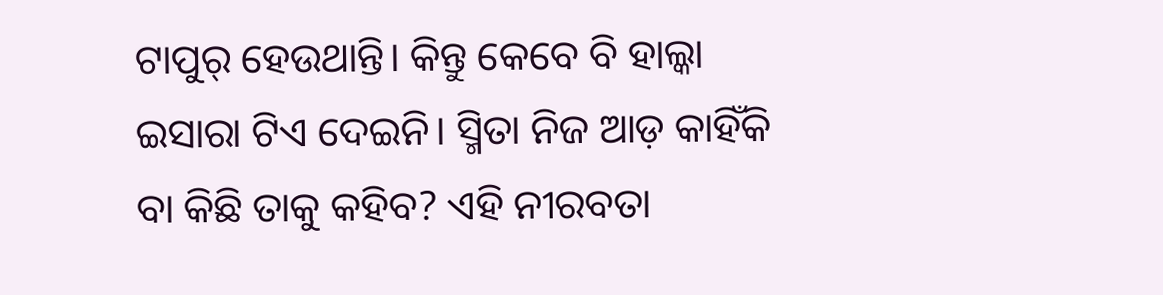ଟାପୁର୍ ହେଉଥାନ୍ତି। କିନ୍ତୁ କେବେ ବି ହାଲ୍କା ଇସାରା ଟିଏ ଦେଇନି। ସ୍ମିତା ନିଜ ଆଡ଼ କାହିଁକି ବା କିଛି ତାକୁ କହିବ? ଏହି ନୀରବତା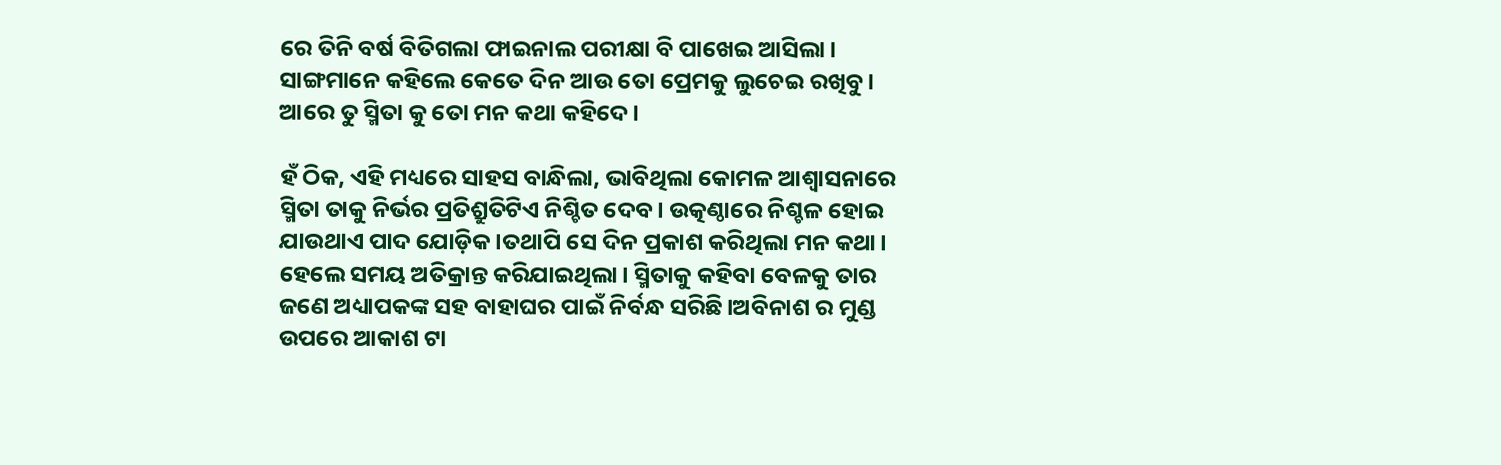ରେ ତିନି ବର୍ଷ ବିତିଗଲା ଫାଇନାଲ ପରୀକ୍ଷା ବି ପାଖେଇ ଆସିଲା। ସାଙ୍ଗମାନେ କହିଲେ କେତେ ଦିନ ଆଉ ତୋ ପ୍ରେମକୁ ଲୁଚେଇ ରଖିବୁ। ଆରେ ତୁ ସ୍ମିତା କୁ ତୋ ମନ କଥା କହିଦେ।

ହଁ ଠିକ, ଏହି ମଧ୍ୟରେ ସାହସ ବାନ୍ଧିଲା, ଭାବିଥିଲା କୋମଳ ଆଶ୍ୱାସନାରେ ସ୍ମିତା ତାକୁ ନିର୍ଭର ପ୍ରତିଶ୍ରୁତିଟିଏ ନିଶ୍ଚିତ ଦେବ। ଉତ୍କଣ୍ଠାରେ ନିଶ୍ଚଳ ହୋଇ ଯାଉଥାଏ ପାଦ ଯୋଡ଼ିକ।ତଥାପି ସେ ଦିନ ପ୍ରକାଶ କରିଥିଲା ମନ କଥା। ହେଲେ ସମୟ ଅତିକ୍ରାନ୍ତ କରିଯାଇଥିଲା। ସ୍ମିତାକୁ କହିବା ବେଳକୁ ତାର ଜଣେ ଅଧ୍ୟାପକଙ୍କ ସହ ବାହାଘର ପାଇଁ ନିର୍ବନ୍ଧ ସରିଛି।ଅବିନାଶ ର ମୁଣ୍ଡ ଉପରେ ଆକାଶ ଟା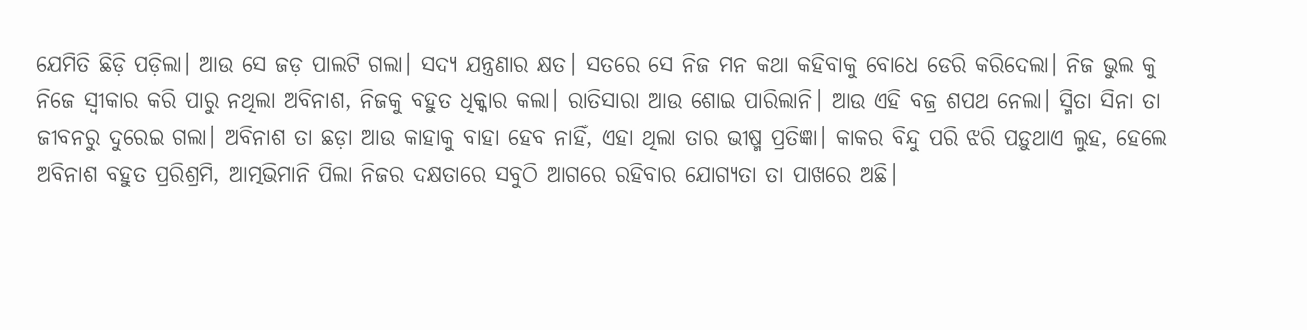ଯେମିତି ଛିଡ଼ି ପଡ଼ିଲା। ଆଉ ସେ ଜଡ଼ ପାଲଟି ଗଲା। ସଦ୍ୟ ଯନ୍ତ୍ରଣାର କ୍ଷତ। ସତରେ ସେ ନିଜ ମନ କଥା କହିବାକୁ ବୋଧେ ଡେରି କରିଦେଲା। ନିଜ ଭୁଲ କୁ ନିଜେ ସ୍ୱୀକାର କରି ପାରୁ ନଥିଲା ଅବିନାଶ, ନିଜକୁ ବହୁତ ଧିକ୍କାର କଲା। ରାତିସାରା ଆଉ ଶୋଇ ପାରିଲାନି। ଆଉ ଏହି ବଜ୍ର ଶପଥ ନେଲା। ସ୍ମିତା ସିନା ତା ଜୀବନରୁ ଦୁରେଇ ଗଲା। ଅବିନାଶ ତା ଛଡ଼ା ଆଉ କାହାକୁ ବାହା ହେବ ନାହିଁ, ଏହା ଥିଲା ତାର ଭୀଷ୍ମ ପ୍ରତିଜ୍ଞା। କାକର ବିନ୍ଦୁ ପରି ଝରି ପଡ଼ୁଥାଏ ଲୁହ, ହେଲେ ଅବିନାଶ ବହୁତ ପ୍ରରିଶ୍ରମି, ଆତ୍ମଭିମାନି ପିଲା ନିଜର ଦକ୍ଷତାରେ ସବୁଠି ଆଗରେ ରହିବାର ଯୋଗ୍ୟତା ତା ପାଖରେ ଅଛି।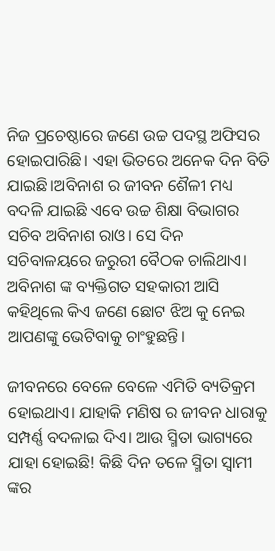ନିଜ ପ୍ରଚେଷ୍ଠାରେ ଜଣେ ଉଚ୍ଚ ପଦସ୍ଥ ଅଫିସର ହୋଇପାରିଛି। ଏହା ଭିତରେ ଅନେକ ଦିନ ବିତି ଯାଇଛି।ଅବିନାଶ ର ଜୀବନ ଶୈଳୀ ମଧ୍ୟ ବଦଳି ଯାଇଛି ଏବେ ଉଚ୍ଚ ଶିକ୍ଷା ବିଭାଗର ସଚିବ ଅବିନାଶ ରାଓ। ସେ ଦିନ ସଚିବାଳୟରେ ଜରୁରୀ ବୈଠକ ଚାଲିଥାଏ। ଅବିନାଶ ଙ୍କ ବ୍ୟକ୍ତିଗତ ସହକାରୀ ଆସି କହିଥିଲେ କିଏ ଜଣେ ଛୋଟ ଝିଅ କୁ ନେଇ ଆପଣଙ୍କୁ ଭେଟିବାକୁ ଚାଂହୁଛନ୍ତି।

ଜୀବନରେ ବେଳେ ବେଳେ ଏମିତି ବ୍ୟତିକ୍ରମ ହୋଇଥାଏ। ଯାହାକି ମଣିଷ ର ଜୀବନ ଧାରାକୁ ସମ୍ପର୍ଣ୍ଣ ବଦଳାଇ ଦିଏ। ଆଉ ସ୍ମିତା ଭାଗ୍ୟରେ ଯାହା ହୋଇଛି! କିଛି ଦିନ ତଳେ ସ୍ମିତା ସ୍ୱାମୀ ଙ୍କର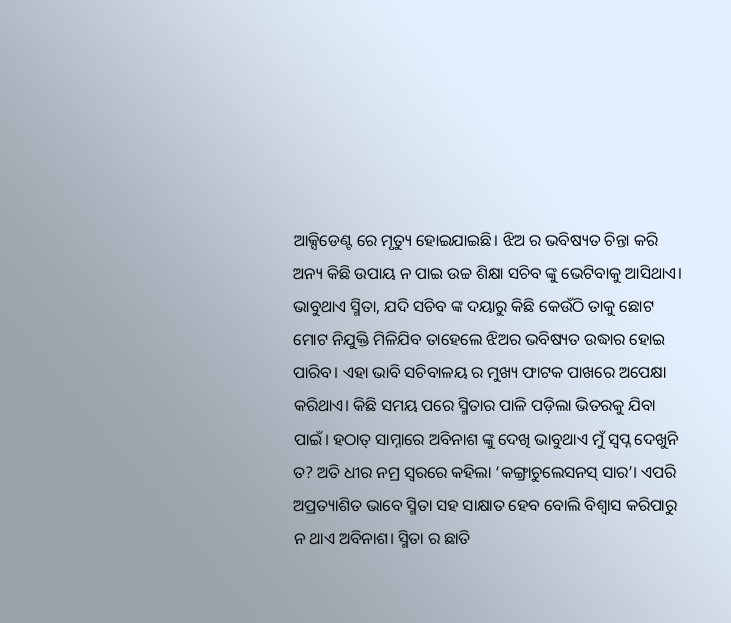ଆକ୍ସିଡେଣ୍ଟ ରେ ମୃତ୍ୟୁ ହୋଇଯାଇଛି। ଝିଅ ର ଭବିଷ୍ୟତ ଚିନ୍ତା କରି ଅନ୍ୟ କିଛି ଉପାୟ ନ ପାଇ ଉଚ୍ଚ ଶିକ୍ଷା ସଚିବ ଙ୍କୁ ଭେଟିବାକୁ ଆସିଥାଏ। ଭାବୁଥାଏ ସ୍ମିତା, ଯଦି ସଚିବ ଙ୍କ ଦୟାରୁ କିଛି କେଉଁଠି ତାକୁ ଛୋଟ ମୋଟ ନିଯୁକ୍ତି ମିଳିଯିବ ତାହେଲେ ଝିଅର ଭବିଷ୍ୟତ ଉଦ୍ଧାର ହୋଇ ପାରିବ। ଏହା ଭାବି ସଚିବାଳୟ ର ମୁଖ୍ୟ ଫାଟକ ପାଖରେ ଅପେକ୍ଷା କରିଥାଏ। କିଛି ସମୟ ପରେ ସ୍ମିତାର ପାଳି ପଡ଼ିଲା ଭିତରକୁ ଯିବା ପାଇଁ। ହଠାତ୍ ସାମ୍ନାରେ ଅବିନାଶ ଙ୍କୁ ଦେଖି ଭାବୁଥାଏ ମୁଁ ସ୍ବପ୍ନ ଦେଖୁନି ତ? ଅତି ଧୀର ନମ୍ର ସ୍ୱରରେ କହିଲା ‘କଙ୍ଗ୍ରାଚୁଲେସନସ୍ ସାର’। ଏପରି ଅପ୍ରତ୍ୟାଶିତ ଭାବେ ସ୍ମିତା ସହ ସାକ୍ଷାତ ହେବ ବୋଲି ବିଶ୍ୱାସ କରିପାରୁ ନ ଥାଏ ଅବିନାଶ। ସ୍ମିତା ର ଛାତି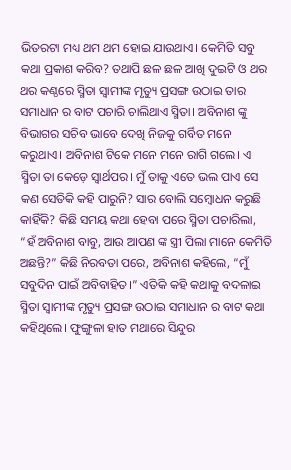ଭିତରଟା ମଧ୍ୟ ଥମ ଥମ ହୋଇ ଯାଉଥାଏ। କେମିତି ସବୁ କଥା ପ୍ରକାଶ କରିବ? ତଥାପି ଛଳ ଛଳ ଆଖି ଦୁଇଟି ଓ ଥର ଥର କଣ୍ଠରେ ସ୍ମିତା ସ୍ବାମୀଙ୍କ ମୃତ୍ୟୁ ପ୍ରସଙ୍ଗ ଉଠାଇ ତାର ସମାଧାନ ର ବାଟ ପଚାରି ଚାଲିଥାଏ ସ୍ମିତା। ଅବିନାଶ ଙ୍କୁ ବିଭାଗର ସଚିବ ଭାବେ ଦେଖି ନିଜକୁ ଗର୍ବିତ ମନେ କରୁଥାଏ। ଅବିନାଶ ଟିକେ ମନେ ମନେ ରାଗି ଗଲେ। ଏ ସ୍ମିତା ତା କେଡ଼େ ସ୍ୱାର୍ଥପର। ମୁଁ ତାକୁ ଏତେ ଭଲ ପାଏ ସେ କଣ ସେତିକି କହି ପାରୁନି? ସାର ବୋଲି ସମ୍ବୋଧନ କରୁଛି କାହିଁକି? କିଛି ସମୟ କଥା ହେବା ପରେ ସ୍ମିତା ପଚାରିଲା, “ହଁ ଅବିନାଶ ବାବୁ, ଆଉ ଆପଣ ଙ୍କ ସ୍ତ୍ରୀ ପିଲା ମାନେ କେମିତି ଅଛନ୍ତି?” କିଛି ନିରବତା ପରେ, ଅବିନାଶ କହିଲେ, “ମୁଁ ସବୁଦିନ ପାଇଁ ଅବିବାହିତ।” ଏତିକି କହି କଥାକୁ ବଦଳାଇ ସ୍ମିତା ସ୍ୱାମୀଙ୍କ ମୃତ୍ୟୁ ପ୍ରସଙ୍ଗ ଉଠାଇ ସମାଧାନ ର ବାଟ କଥା କହିଥିଲେ। ଫୁଙ୍ଗୁଳା ହାତ ମଥାରେ ସିନ୍ଦୁର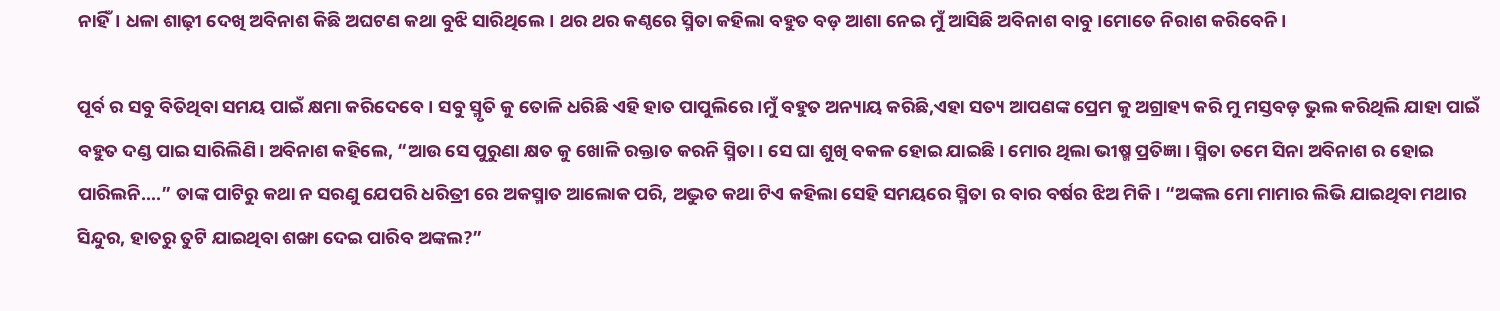ନାହିଁ। ଧଳା ଶାଢ଼ୀ ଦେଖି ଅବିନାଶ କିଛି ଅଘଟଣ କଥା ବୁଝି ସାରିଥିଲେ। ଥର ଥର କଣ୍ଠରେ ସ୍ମିତା କହିଲା ବହୁତ ବଡ଼ ଆଶା ନେଇ ମୁଁ ଆସିଛି ଅବିନାଶ ବାବୁ।ମୋତେ ନିରାଶ କରିବେନି।

ପୂର୍ବ ର ସବୁ ବିତିଥିବା ସମୟ ପାଇଁ କ୍ଷମା କରିଦେବେ। ସବୁ ସ୍ମୃତି କୁ ତୋଳି ଧରିଛି ଏହି ହାତ ପାପୁଲିରେ।ମୁଁ ବହୁତ ଅନ୍ୟାୟ କରିଛି,ଏହା ସତ୍ୟ ଆପଣଙ୍କ ପ୍ରେମ କୁ ଅଗ୍ରାହ୍ୟ କରି ମୁ ମସ୍ତବଡ଼ ଭୁଲ କରିଥିଲି ଯାହା ପାଇଁ ବହୁତ ଦଣ୍ଡ ପାଇ ସାରିଲିଣି। ଅବିନାଶ କହିଲେ, “ଆଉ ସେ ପୁରୁଣା କ୍ଷତ କୁ ଖୋଳି ରକ୍ତାତ କରନି ସ୍ମିତା। ସେ ଘା ଶୁଖି ବକଳ ହୋଇ ଯାଇଛି। ମୋର ଥିଲା ଭୀଷ୍ମ ପ୍ରତିଜ୍ଞା। ସ୍ମିତା ତମେ ସିନା ଅବିନାଶ ର ହୋଇ ପାରିଲନି….” ତାଙ୍କ ପାଟିରୁ କଥା ନ ସରଣୁ ଯେପରି ଧରିତ୍ରୀ ରେ ଅକସ୍ମାତ ଆଲୋକ ପରି, ଅଦ୍ଭୁତ କଥା ଟିଏ କହିଲା ସେହି ସମୟରେ ସ୍ମିତା ର ବାର ବର୍ଷର ଝିଅ ମିକି। “ଅଙ୍କଲ ମୋ ମାମାର ଲିଭି ଯାଇଥିବା ମଥାର ସିନ୍ଦୁର, ହାତରୁ ତୁଟି ଯାଇଥିବା ଶଙ୍ଖା ଦେଇ ପାରିବ ଅଙ୍କଲ?”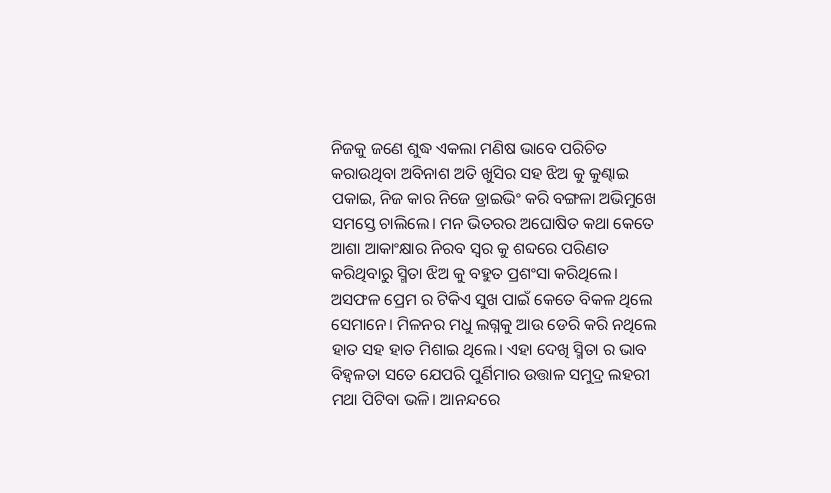ନିଜକୁ ଜଣେ ଶୁଦ୍ଧ ଏକଲା ମଣିଷ ଭାବେ ପରିଚିତ କରାଉଥିବା ଅବିନାଶ ଅତି ଖୁସିର ସହ ଝିଅ କୁ କୁଣ୍ଢାଇ ପକାଇ, ନିଜ କାର ନିଜେ ଡ୍ରାଇଭିଂ କରି ବଙ୍ଗଳା ଅଭିମୁଖେ ସମସ୍ତେ ଚାଲିଲେ। ମନ ଭିତରର ଅଘୋଷିତ କଥା କେତେ ଆଶା ଆକାଂକ୍ଷାର ନିରବ ସ୍ୱର କୁ ଶବ୍ଦରେ ପରିଣତ କରିଥିବାରୁ ସ୍ମିତା ଝିଅ କୁ ବହୁତ ପ୍ରଶଂସା କରିଥିଲେ। ଅସଫଳ ପ୍ରେମ ର ଟିକିଏ ସୁଖ ପାଇଁ କେତେ ବିକଳ ଥିଲେ ସେମାନେ। ମିଳନର ମଧୁ ଲଗ୍ନକୁ ଆଉ ଡେରି କରି ନଥିଲେ ହାତ ସହ ହାତ ମିଶାଇ ଥିଲେ। ଏହା ଦେଖି ସ୍ମିତା ର ଭାବ ବିହ୍ଵଳତା ସତେ ଯେପରି ପୁର୍ଣିମାର ଉତ୍ତାଳ ସମୁଦ୍ର ଲହରୀ ମଥା ପିଟିବା ଭଳି। ଆନନ୍ଦରେ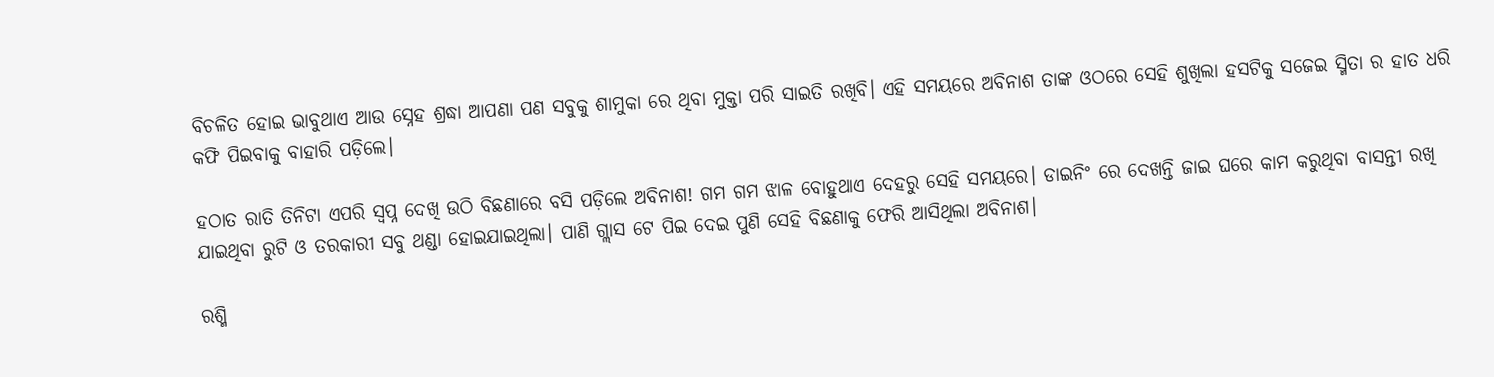ବିଚଳିତ ହୋଇ ଭାବୁଥାଏ ଆଉ ସ୍ନେହ ଶ୍ରଦ୍ଧା ଆପଣା ପଣ ସବୁକୁ ଶାମୁକା ରେ ଥିବା ମୁକ୍ତା ପରି ସାଇତି ରଖିବି। ଏହି ସମୟରେ ଅବିନାଶ ତାଙ୍କ ଓଠରେ ସେହି ଶୁଖିଲା ହସଟିକୁ ସଜେଇ ସ୍ମିତା ର ହାତ ଧରି କଫି ପିଇବାକୁ ବାହାରି ପଡ଼ିଲେ।

ହଠାତ ରାତି ତିନିଟା ଏପରି ସ୍ବପ୍ନ ଦେଖି ଉଠି ବିଛଣାରେ ବସି ପଡ଼ିଲେ ଅବିନାଶ! ଗମ ଗମ ଝାଳ ବୋହୁଥାଏ ଦେହରୁ ସେହି ସମୟରେ। ଡାଇନିଂ ରେ ଦେଖନ୍ତି ଜାଇ ଘରେ କାମ କରୁଥିବା ବାସନ୍ତୀ ରଖି ଯାଇଥିବା ରୁଟି ଓ ତରକାରୀ ସବୁ ଥଣ୍ଡା ହୋଇଯାଇଥିଲା। ପାଣି ଗ୍ଲାସ ଟେ ପିଇ ଦେଇ ପୁଣି ସେହି ବିଛଣାକୁ ଫେରି ଆସିଥିଲା ଅବିନାଶ।

ରଶ୍ମି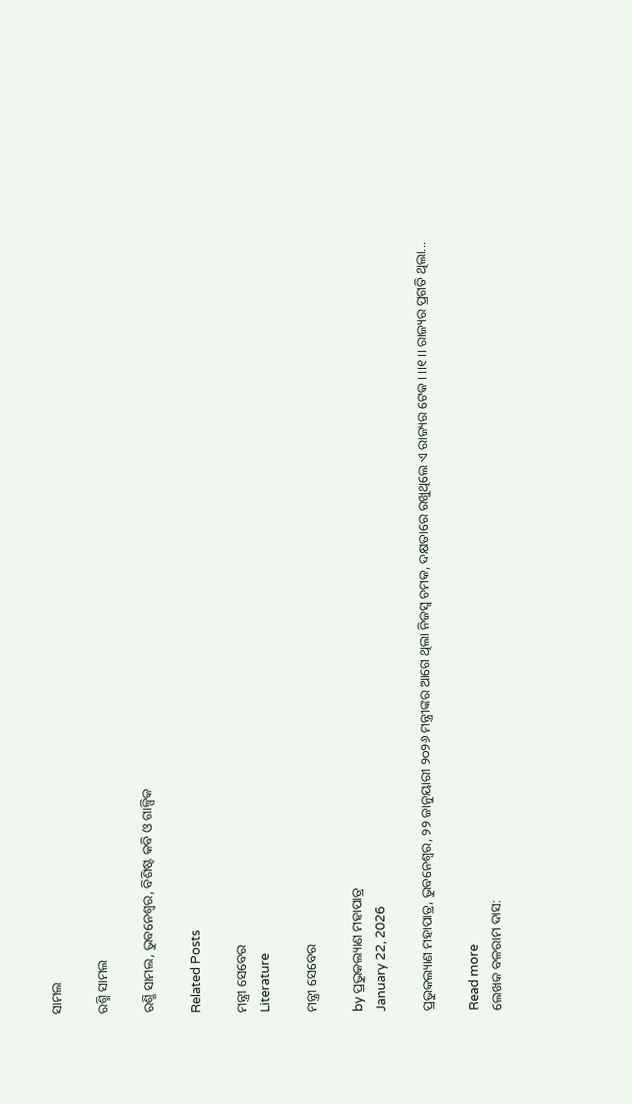ସାମଲ

ରଶ୍ମି ସାମଲ

ରଶ୍ମି ସାମଲ, ଭୁବନେଶ୍ୱର, ବିଶିଷ୍ଟ କବି ଓ ଗାଳ୍ପିକ

Related Posts

ମନ୍ତ୍ରୀ ସେବେର
Literature

ମନ୍ତ୍ରୀ ସେବେର

by ପ୍ରଭୁକଲ୍ୟାଣ ମହାପାତ୍ର
January 22, 2026

ପ୍ରଭୁକଲ୍ୟାଣ ମହାପାତ୍ର, ଭୁବନେଶ୍ୱର, ୨୨ ଜାନୁୟାରୀ ୨୦୨୬ ମନ୍ତ୍ରୀଙ୍କର ଆଗେ ଥିଲା ନିଜସ୍ୱ ଚମକ, ଦକ୍ଷତାରେ ରଖୁଥିଲେ ଏ ରାଜ୍ୟର ଟେକ। ।।୧।। ରାଜ୍ୟର ପ୍ରଗତି ଥିଲା...

Read more
ଲେଖକ ବଳରାମ ଦାସ: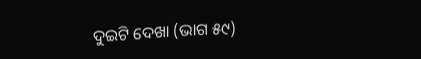ଦୁଇଟି ଦେଖା (ଭାଗ ୫୯)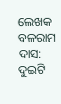ଲେଖକ ବଳରାମ ଦାସ: ଦୁଇଟି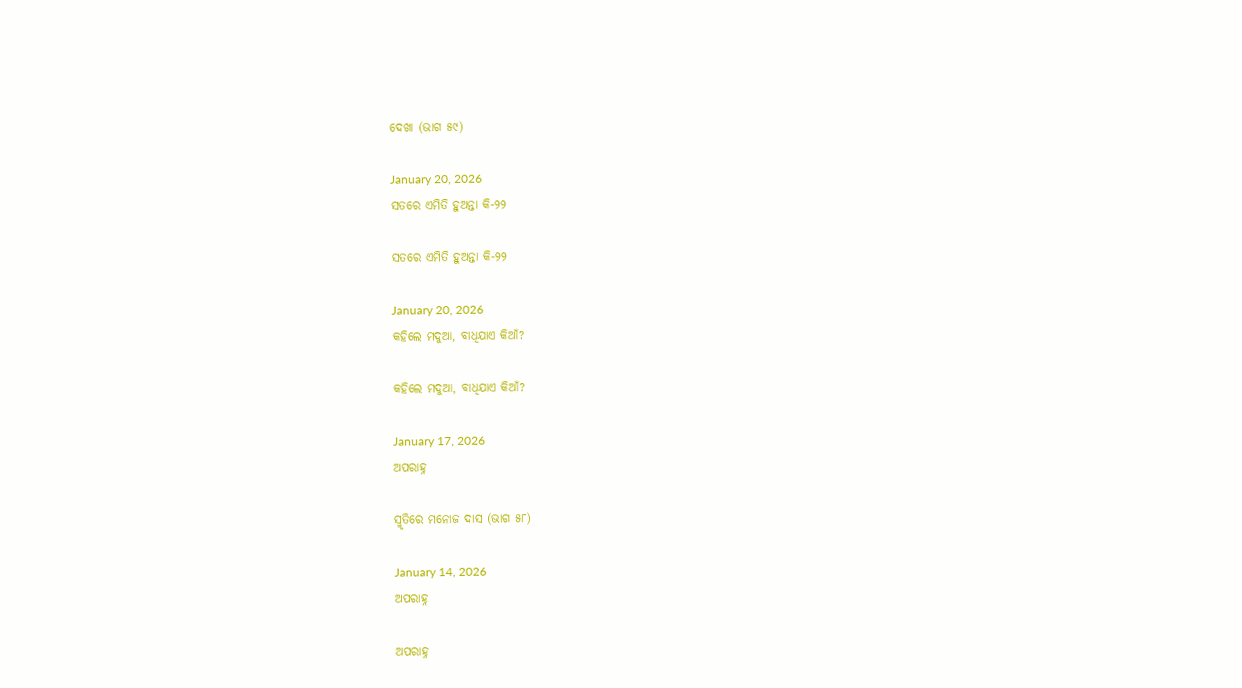ଦେଖା (ଭାଗ ୫୯)

January 20, 2026
ସତରେ ଏମିତି ହୁଅନ୍ତା କି-୨୨

ସତରେ ଏମିତି ହୁଅନ୍ତା କି-୨୨

January 20, 2026
କହିଲେ ମଦୁଆ, ବାଧିଯାଏ କିଆଁ?

କହିଲେ ମଦୁଆ, ବାଧିଯାଏ କିଆଁ?

January 17, 2026
ଅପରାହ୍ନ

ସ୍ମୃତିରେ ମନୋଜ ଦାସ (ଭାଗ ୫୮)

January 14, 2026
ଅପରାହ୍ନ

ଅପରାହ୍ନ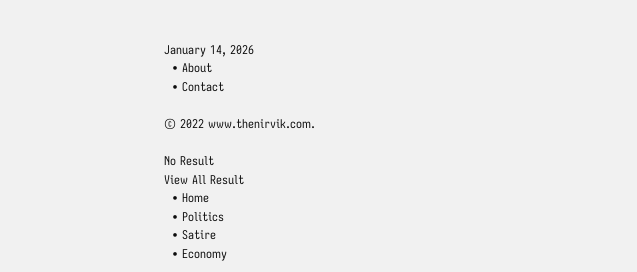January 14, 2026
  • About
  • Contact

© 2022 www.thenirvik.com.

No Result
View All Result
  • Home
  • Politics
  • Satire
  • Economy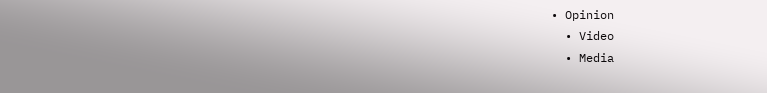• Opinion
  • Video
  • Media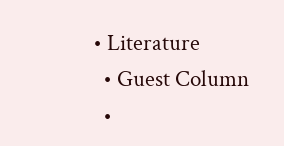• Literature
  • Guest Column
  •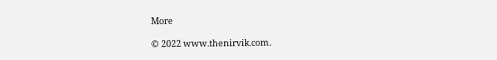More

© 2022 www.thenirvik.com.